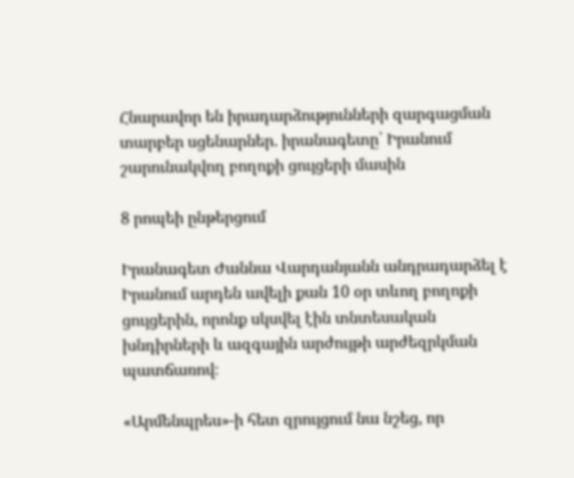Հնարավոր են իրադարձությունների զարգացման տարբեր սցենարներ. իրանագետը՝ Իրանում շարունակվող բողոքի ցույցերի մասին

8 րոպեի ընթերցում

Իրանագետ Ժաննա Վարդանյանն անդրադարձել է Իրանում արդեն ավելի քան 10 օր տևող բողոքի ցույցերին, որոնք սկսվել էին տնտեսական խնդիրների և ազգային արժույթի արժեզրկման պատճառով։

«Արմենպրես»-ի հետ զրույցում նա նշեց, որ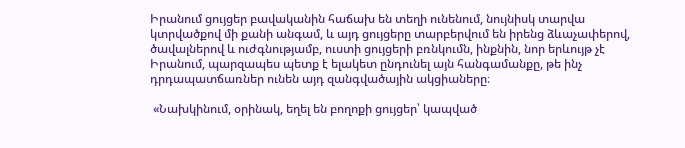Իրանում ցույցեր բավականին հաճախ են տեղի ունենում, նույնիսկ տարվա կտրվածքով մի քանի անգամ, և այդ ցույցերը տարբերվում են իրենց ձևաչափերով, ծավալներով և ուժգնությամբ, ուստի ցույցերի բռնկումն, ինքնին, նոր երևույթ չէ Իրանում, պարզապես պետք է ելակետ ընդունել այն հանգամանքը, թե ինչ դրդապատճառներ ունեն այդ զանգվածային ակցիաները։

 «Նախկինում, օրինակ, եղել են բողոքի ցույցեր՝ կապված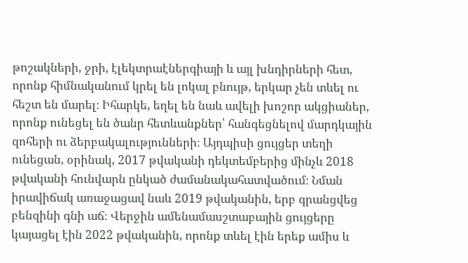թոշակների, ջրի, էլեկտրաէներգիայի և այլ խնդիրների հետ, որոնք հիմնականում կրել են լոկալ բնույթ, երկար չեն տևել ու հեշտ են մարել։ Իհարկե, եղել են նաև ավելի խոշոր ակցիաներ, որոնք ունեցել են ծանր հետևանքներ՝ հանգեցնելով մարդկային զոհերի ու ձերբակալությունների։ Այդպիսի ցույցեր տեղի ունեցան, օրինակ, 2017 թվականի դեկտեմբերից մինչև 2018 թվականի հունվարն ընկած ժամանակահատվածում։ Նման իրավիճակ առաջացավ նաև 2019 թվականին, երբ գրանցվեց բենզինի գնի աճ։ Վերջին ամենամասշտաբային ցույցերը կայացել էին 2022 թվականին, որոնք տևել էին երեք ամիս և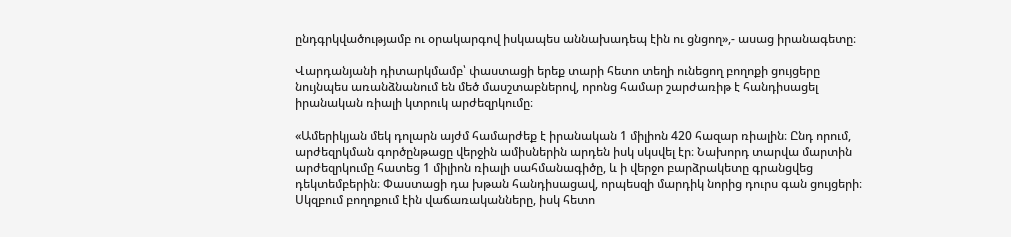ընդգրկվածությամբ ու օրակարգով իսկապես աննախադեպ էին ու ցնցող»,- ասաց իրանագետը։

Վարդանյանի դիտարկմամբ՝ փաստացի երեք տարի հետո տեղի ունեցող բողոքի ցույցերը նույնպես առանձնանում են մեծ մասշտաբներով, որոնց համար շարժառիթ է հանդիսացել իրանական ռիալի կտրուկ արժեզրկումը։

«Ամերիկյան մեկ դոլարն այժմ համարժեք է իրանական 1 միլիոն 420 հազար ռիալին։ Ընդ որում, արժեզրկման գործընթացը վերջին ամիսներին արդեն իսկ սկսվել էր։ Նախորդ տարվա մարտին արժեզրկումը հատեց 1 միլիոն ռիալի սահմանագիծը, և ի վերջո բարձրակետը գրանցվեց դեկտեմբերին։ Փաստացի դա խթան հանդիսացավ, որպեսզի մարդիկ նորից դուրս գան ցույցերի։ Սկզբում բողոքում էին վաճառականները, իսկ հետո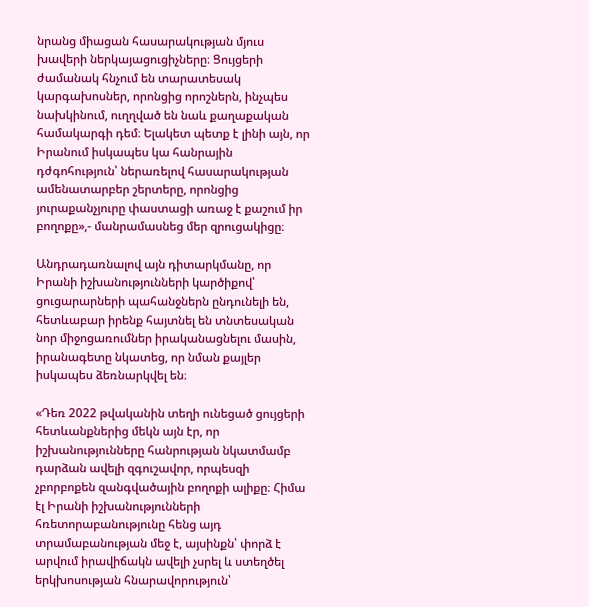նրանց միացան հասարակության մյուս խավերի ներկայացուցիչները։ Ցույցերի ժամանակ հնչում են տարատեսակ կարգախոսներ, որոնցից որոշներն, ինչպես նախկինում, ուղղված են նաև քաղաքական համակարգի դեմ։ Ելակետ պետք է լինի այն, որ Իրանում իսկապես կա հանրային դժգոհություն՝ ներառելով հասարակության ամենատարբեր շերտերը, որոնցից յուրաքանչյուրը փաստացի առաջ է քաշում իր բողոքը»,- մանրամասնեց մեր զրուցակիցը։

Անդրադառնալով այն դիտարկմանը, որ Իրանի իշխանությունների կարծիքով՝ ցուցարարների պահանջներն ընդունելի են, հետևաբար իրենք հայտնել են տնտեսական նոր միջոցառումներ իրականացնելու մասին, իրանագետը նկատեց, որ նման քայլեր իսկապես ձեռնարկվել են։

«Դեռ 2022 թվականին տեղի ունեցած ցույցերի հետևանքներից մեկն այն էր, որ իշխանությունները հանրության նկատմամբ դարձան ավելի զգուշավոր, որպեսզի չբորբոքեն զանգվածային բողոքի ալիքը։ Հիմա էլ Իրանի իշխանությունների հռետորաբանությունը հենց այդ տրամաբանության մեջ է, այսինքն՝ փորձ է արվում իրավիճակն ավելի չսրել և ստեղծել երկխոսության հնարավորություն՝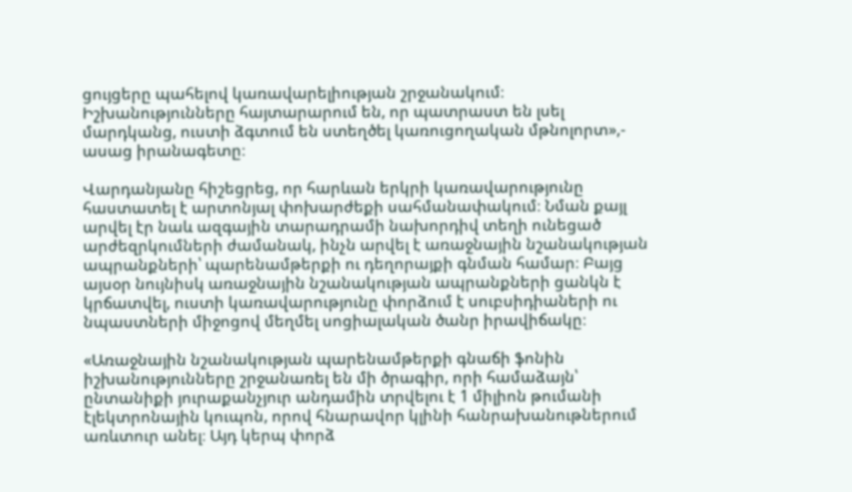ցույցերը պահելով կառավարելիության շրջանակում։ Իշխանությունները հայտարարում են, որ պատրաստ են լսել մարդկանց, ուստի ձգտում են ստեղծել կառուցողական մթնոլորտ»,- ասաց իրանագետը։

Վարդանյանը հիշեցրեց, որ հարևան երկրի կառավարությունը հաստատել է արտոնյալ փոխարժեքի սահմանափակում։ Նման քայլ արվել էր նաև ազգային տարադրամի նախորդիվ տեղի ունեցած արժեզրկումների ժամանակ, ինչն արվել է առաջնային նշանակության ապրանքների՝ պարենամթերքի ու դեղորայքի գնման համար։ Բայց այսօր նույնիսկ առաջնային նշանակության ապրանքների ցանկն է կրճատվել, ուստի կառավարությունը փորձում է սուբսիդիաների ու նպաստների միջոցով մեղմել սոցիալական ծանր իրավիճակը։

«Առաջնային նշանակության պարենամթերքի գնաճի ֆոնին իշխանությունները շրջանառել են մի ծրագիր, որի համաձայն՝ ընտանիքի յուրաքանչյուր անդամին տրվելու է 1 միլիոն թումանի էլեկտրոնային կուպոն, որով հնարավոր կլինի հանրախանութներում առևտուր անել։ Այդ կերպ փորձ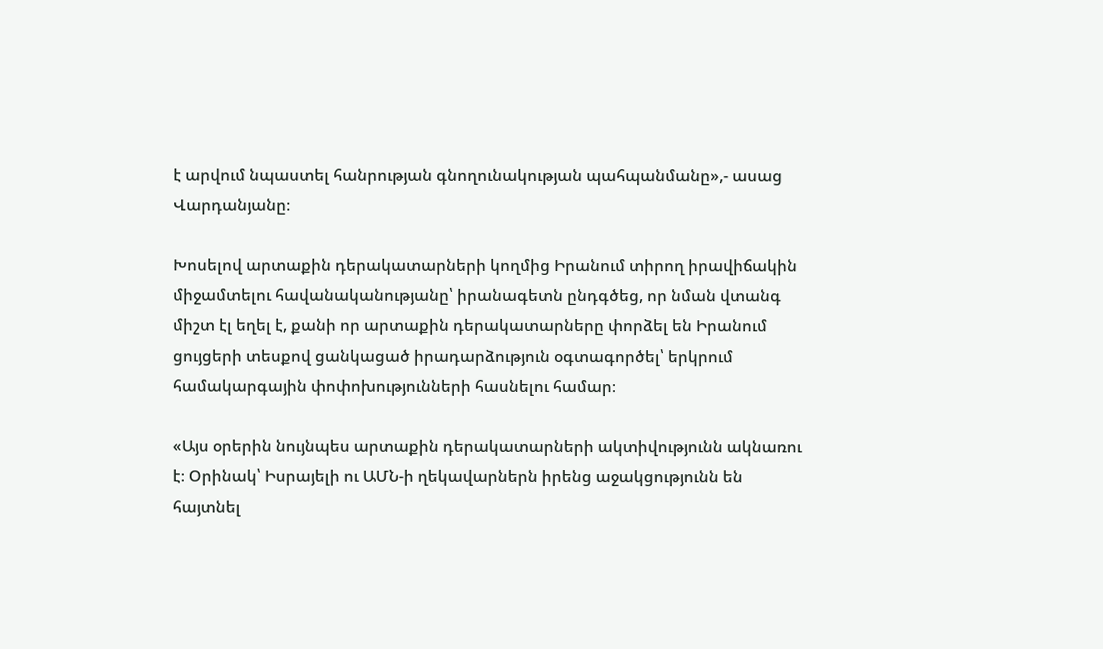է արվում նպաստել հանրության գնողունակության պահպանմանը»,- ասաց Վարդանյանը։

Խոսելով արտաքին դերակատարների կողմից Իրանում տիրող իրավիճակին միջամտելու հավանականությանը՝ իրանագետն ընդգծեց, որ նման վտանգ միշտ էլ եղել է, քանի որ արտաքին դերակատարները փորձել են Իրանում ցույցերի տեսքով ցանկացած իրադարձություն օգտագործել՝ երկրում համակարգային փոփոխությունների հասնելու համար։

«Այս օրերին նույնպես արտաքին դերակատարների ակտիվությունն ակնառու է։ Օրինակ՝ Իսրայելի ու ԱՄՆ-ի ղեկավարներն իրենց աջակցությունն են հայտնել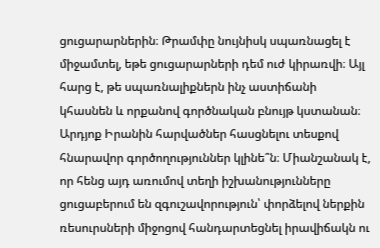ցուցարարներին։ Թրամփը նույնիսկ սպառնացել է միջամտել, եթե ցուցարարների դեմ ուժ կիրառվի։ Այլ հարց է, թե սպառնալիքներն ինչ աստիճանի կհասնեն և որքանով գործնական բնույթ կստանան։ Արդյոք Իրանին հարվածներ հասցնելու տեսքով հնարավոր գործողություններ կլինե՞ն։ Միանշանակ է, որ հենց այդ առումով տեղի իշխանությունները ցուցաբերում են զգուշավորություն՝ փորձելով ներքին ռեսուրսների միջոցով հանդարտեցնել իրավիճակն ու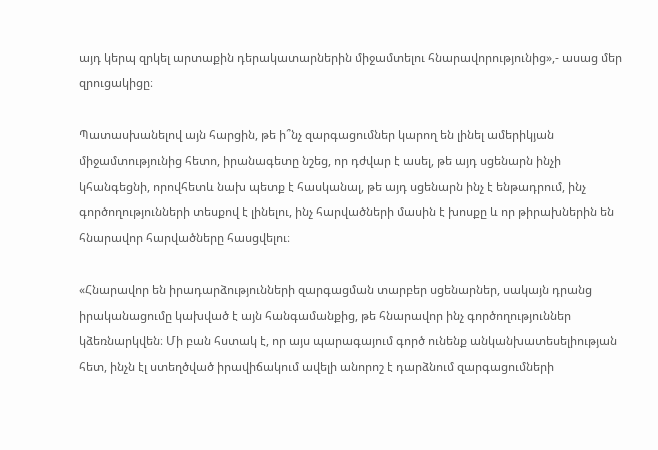այդ կերպ զրկել արտաքին դերակատարներին միջամտելու հնարավորությունից»,- ասաց մեր զրուցակիցը։

Պատասխանելով այն հարցին, թե ի՞նչ զարգացումներ կարող են լինել ամերիկյան միջամտությունից հետո, իրանագետը նշեց, որ դժվար է ասել, թե այդ սցենարն ինչի կհանգեցնի, որովհետև նախ պետք է հասկանալ, թե այդ սցենարն ինչ է ենթադրում, ինչ գործողությունների տեսքով է լինելու, ինչ հարվածների մասին է խոսքը և որ թիրախներին են հնարավոր հարվածները հասցվելու։

«Հնարավոր են իրադարձությունների զարգացման տարբեր սցենարներ, սակայն դրանց իրականացումը կախված է այն հանգամանքից, թե հնարավոր ինչ գործողություններ կձեռնարկվեն։ Մի բան հստակ է, որ այս պարագայում գործ ունենք անկանխատեսելիության հետ, ինչն էլ ստեղծված իրավիճակում ավելի անորոշ է դարձնում զարգացումների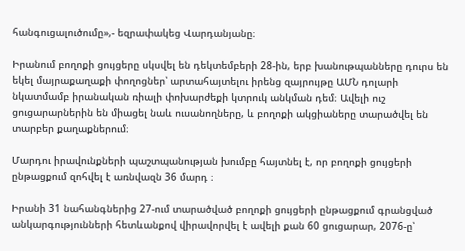հանգուցալուծումը»,- եզրափակեց Վարդանյանը։

Իրանում բողոքի ցույցերը սկսվել են դեկտեմբերի 28-ին, երբ խանութպանները դուրս են եկել մայրաքաղաքի փողոցներ՝ արտահայտելու իրենց զայրույթը ԱՄՆ դոլարի նկատմամբ իրանական ռիալի փոխարժեքի կտրուկ անկման դեմ։ Ավելի ուշ ցուցարարներին են միացել նաև ուսանողները, և բողոքի ակցիաները տարածվել են տարբեր քաղաքներում։

Մարդու իրավունքների պաշտպանության խումբը հայտնել է, որ բողոքի ցույցերի ընթացքում զոհվել է առնվազն 36 մարդ ։

Իրանի 31 նահանգներից 27-ում տարածված բողոքի ցույցերի ընթացքում գրանցված  անկարգությունների հետևանքով վիրավորվել է ավելի քան 60 ցուցարար, 2076-ը՝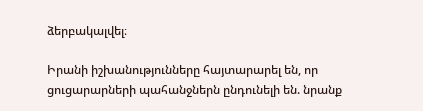ձերբակալվել։

Իրանի իշխանությունները հայտարարել են, որ ցուցարարների պահանջներն ընդունելի են. նրանք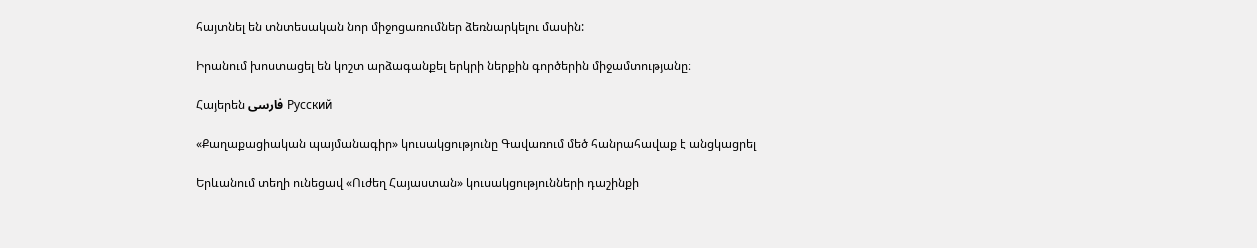հայտնել են տնտեսական նոր միջոցառումներ ձեռնարկելու մասին:

Իրանում խոստացել են կոշտ արձագանքել երկրի ներքին գործերին միջամտությանը։

Հայերեն فارسی Русский

«Քաղաքացիական պայմանագիր» կուսակցությունը Գավառում մեծ հանրահավաք է անցկացրել

Երևանում տեղի ունեցավ «Ուժեղ Հայաստան» կուսակցությունների դաշինքի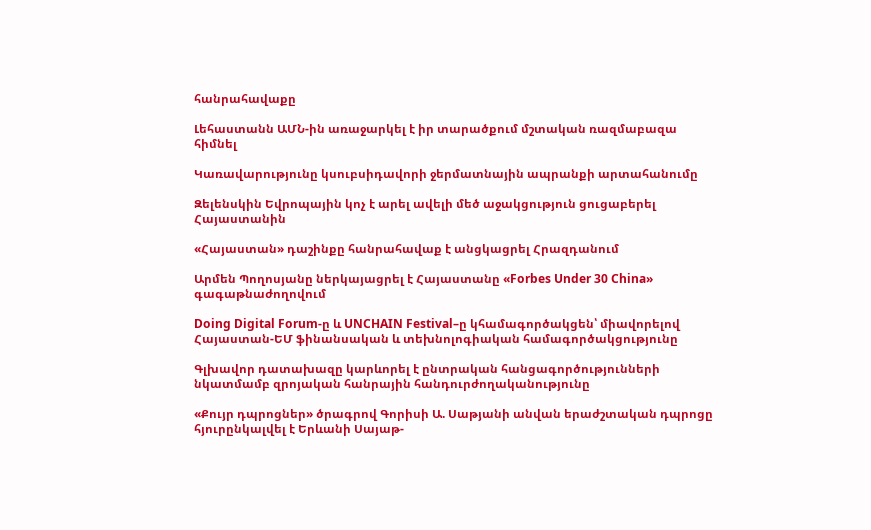հանրահավաքը

Լեհաստանն ԱՄՆ-ին առաջարկել է իր տարածքում մշտական ռազմաբազա հիմնել

Կառավարությունը կսուբսիդավորի ջերմատնային ապրանքի արտահանումը

Զելենսկին Եվրոպային կոչ է արել ավելի մեծ աջակցություն ցուցաբերել Հայաստանին

«Հայաստան» դաշինքը հանրահավաք է անցկացրել Հրազդանում

Արմեն Պողոսյանը ներկայացրել է Հայաստանը «Forbes Under 30 China» գագաթնաժողովում

Doing Digital Forum-ը և UNCHAIN Festival–ը կհամագործակցեն՝ միավորելով Հայաստան-ԵՄ ֆինանսական և տեխնոլոգիական համագործակցությունը

Գլխավոր դատախազը կարևորել է ընտրական հանցագործությունների նկատմամբ զրոյական հանրային հանդուրժողականությունը

«Քույր դպրոցներ» ծրագրով Գորիսի Ա. Սաթյանի անվան երաժշտական դպրոցը հյուրընկալվել է Երևանի Սայաթ-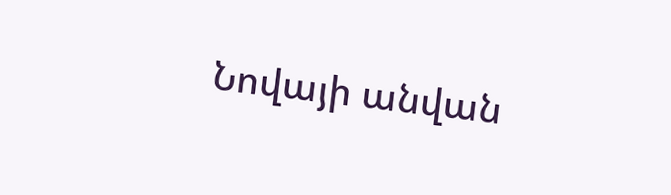Նովայի անվան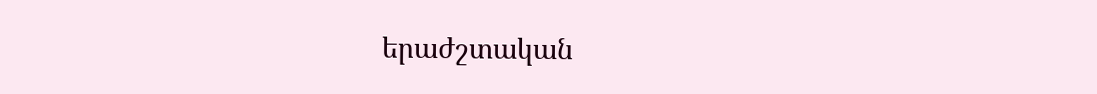երաժշտական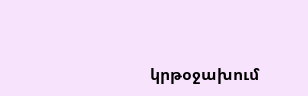կրթօջախում